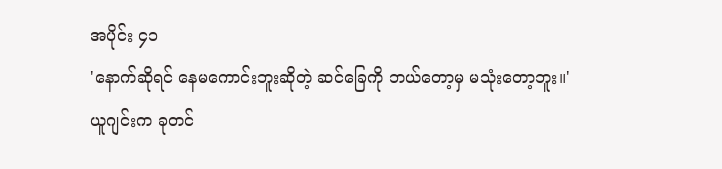အပိုင်း ၄၁
'နောက်ဆိုရင် နေမကောင်းဘူးဆိုတဲ့ ဆင်ခြေကို ဘယ်တော့မှ မသုံးတော့ဘူး။'
ယူဂျင်းက ခုတင်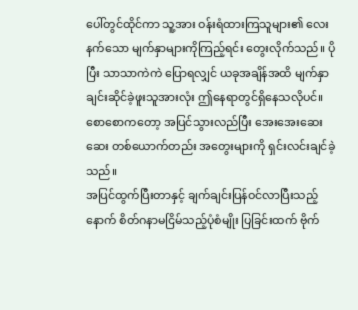ပေါ်တွင်ထိုင်ကာ သူ့အား ဝန်းရံထားကြသူများ၏ လေးနက်သော မျက်နှာများကိုကြည့်ရင်း တွေးလိုက်သည်။ ပိုပြီး သာသာကဲကဲ ပြောရလျှင် ယခုအချိန်အထိ မျက်နှာချင်းဆိုင်ခဲ့ဖူးသူအားလုံး ဤနေရာတွင်ရှိနေသလိုပင်။
စောစောကတော့ အပြင်သွားလည်ပြီး အေးအေးဆေးဆေး တစ်ယောက်တည်း အတွေးများကို ရှင်းလင်းချင်ခဲ့သည်။
အပြင်ထွက်ပြီးတာနှင့် ချက်ချင်းပြန်ဝင်လာပြီးသည့်နောက် စိတ်ဂနာမငြိမ်သည့်ပုံစံမျိုး ပြခြင်းထက် ဗိုက်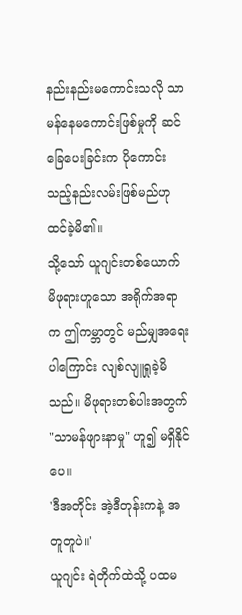နည်းနည်းမကောင်းသလို သာမန်နေမကောင်းဖြစ်မှုကို ဆင်ခြေပေးခြင်းက ပိုကောင်းသည့်နည်းလမ်းဖြစ်မည်ဟု ထင်ခဲ့မိ၏။
သို့သော် ယူဂျင်းတစ်ယောက် မိဖုရားဟူသော အရိုက်အရာက ဤကမ္ဘာတွင် မည်မျှအရေးပါကြောင်း လျစ်လျူရှုခဲ့မိသည်။ မိဖုရားတစ်ပါးအတွက် "သာမန်ဖျားနာမှု" ဟူ၍ မရှိနိုင်ပေ။
'ဒီအတိုင်း အဲ့ဒီတုန်းကနဲ့ အတူတူပဲ။'
ယူဂျင်း ရဲတိုက်ထဲသို့ ပထမ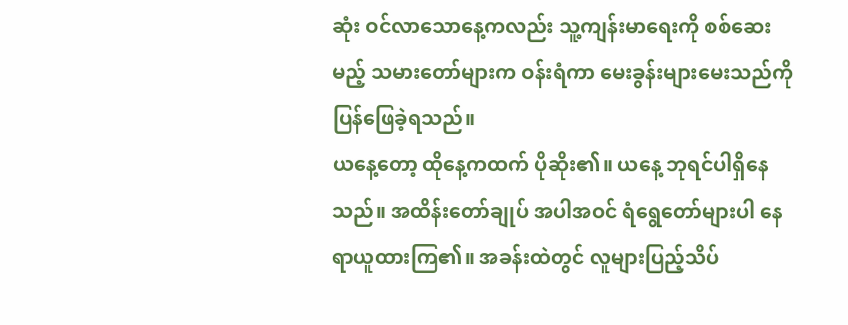ဆုံး ဝင်လာသောနေ့ကလည်း သူ့ကျန်းမာရေးကို စစ်ဆေးမည့် သမားတော်များက ဝန်းရံကာ မေးခွန်းများမေးသည်ကို ပြန်ဖြေခဲ့ရသည်။
ယနေ့တော့ ထိုနေ့ကထက် ပိုဆိုး၏။ ယနေ့ ဘုရင်ပါရှိနေသည်။ အထိန်းတော်ချုပ် အပါအဝင် ရံရွေတော်များပါ နေရာယူထားကြ၏။ အခန်းထဲတွင် လူများပြည့်သိပ်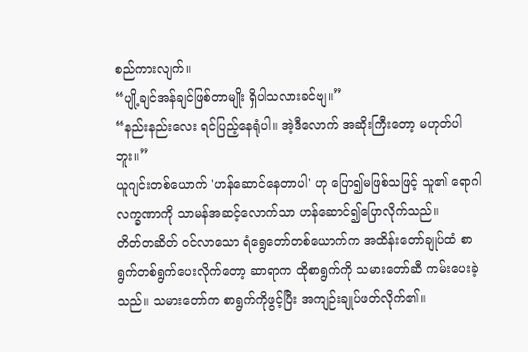စည်ကားလျက်။
“ပျို့ချင်အန်ချင်ဖြစ်တာမျိုး ရှိပါသလားခင်ဗျ။”
“နည်းနည်းလေး ရင်ပြည့်နေရုံပါ။ အဲ့ဒီလောက် အဆိုးကြီးတော့ မဟုတ်ပါဘူး။”
ယူဂျင်းတစ်ယောက် 'ဟန်ဆောင်နေတာပါ' ဟု ပြော၍မဖြစ်သဖြင့် သူ၏ ရောဂါလက္ခဏာကို သာမန်အဆင့်လောက်သာ ဟန်ဆောင်၍ပြောလိုက်သည်။
တိတ်တဆိတ် ဝင်လာသော ရံရွေတော်တစ်ယောက်က အထိန်းတော်ချုပ်ထံ စာရွက်တစ်ရွက်ပေးလိုက်တော့ ဆာရာက ထိုစာရွက်ကို သမားတော်ဆီ ကမ်းပေးခဲ့သည်။ သမားတော်က စာရွက်ကိုဖွင့်ပြီး အကျဉ်းချုပ်ဖတ်လိုက်၏။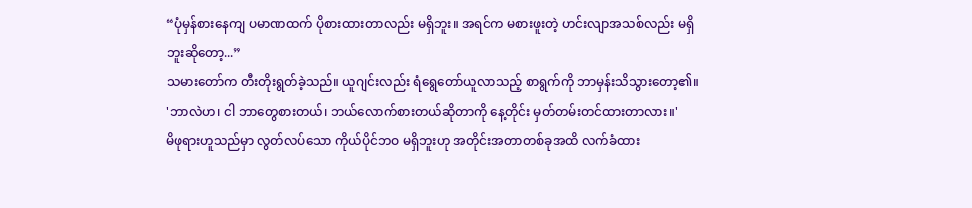“ပုံမှန်စားနေကျ ပမာဏထက် ပိုစားထားတာလည်း မရှိဘူး။ အရင်က မစားဖူးတဲ့ ဟင်းလျာအသစ်လည်း မရှိဘူးဆိုတော့...”
သမားတော်က တီးတိုးရွတ်ခဲ့သည်။ ယူဂျင်းလည်း ရံရွေတော်ယူလာသည့် စာရွက်ကို ဘာမှန်းသိသွားတော့၏။
'ဘာလဲဟ၊ ငါ ဘာတွေစားတယ်၊ ဘယ်လောက်စားတယ်ဆိုတာကို နေ့တိုင်း မှတ်တမ်းတင်ထားတာလား။'
မိဖုရားဟူသည်မှာ လွတ်လပ်သော ကိုယ်ပိုင်ဘဝ မရှိဘူးဟု အတိုင်းအတာတစ်ခုအထိ လက်ခံထား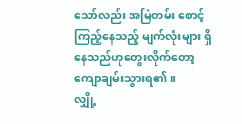သော်လည်း အမြဲတမ်း စောင့်ကြည့်နေသည့် မျက်လုံးများ ရှိနေသည်ဟုတွေးလိုက်တော့ ကျောချမ်းသွားရ၏။
လျှို့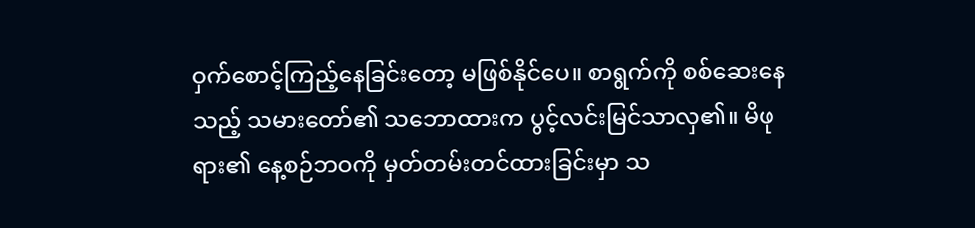ဝှက်စောင့်ကြည့်နေခြင်းတော့ မဖြစ်နိုင်ပေ။ စာရွက်ကို စစ်ဆေးနေသည့် သမားတော်၏ သဘောထားက ပွင့်လင်းမြင်သာလှ၏။ မိဖုရား၏ နေ့စဉ်ဘဝကို မှတ်တမ်းတင်ထားခြင်းမှာ သ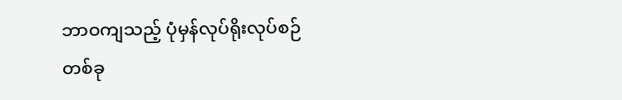ဘာဝကျသည့် ပုံမှန်လုပ်ရိုးလုပ်စဉ်တစ်ခု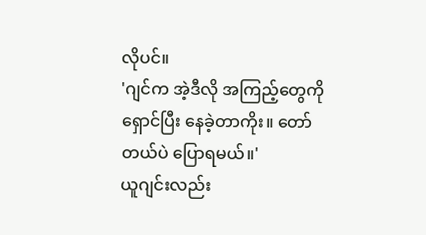လိုပင်။
'ဂျင်က အဲ့ဒီလို အကြည့်တွေကိုရှောင်ပြီး နေခဲ့တာကိုး။ တော်တယ်ပဲ ပြောရမယ်။'
ယူဂျင်းလည်း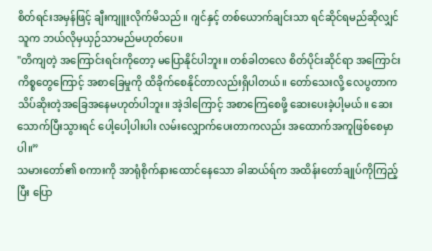စိတ်ရင်းအမှန်ဖြင့် ချီးကျူးလိုက်မိသည်။ ဂျင်နှင့် တစ်ယောက်ချင်းသာ ရင်ဆိုင်ရမည်ဆိုလျှင် သူက ဘယ်လိုမှယှဉ်သာမည်မဟုတ်ပေ။
"တိကျတဲ့ အကြောင်းရင်းကိုတော့ မပြောနိုင်ပါဘူး။ တစ်ခါတလေ စိတ်ပိုင်းဆိုင်ရာ အကြောင်းကိစ္စတွေကြောင့် အစာခြေမှုကို ထိခိုက်စေနိုင်တာလည်းရှိပါတယ်။ တော်သေးလို့ လေပွတာက သိပ်ဆိုးတဲ့အခြေအနေမဟုတ်ပါဘူး။ အဲ့ဒါကြောင့် အစာကြေစေဖို့ ဆေးပေးခဲ့ပါ့မယ်။ ဆေးသောက်ပြီးသွားရင် ပေါ့ပေါ့ပါးပါး လမ်းလျှောက်ပေးတာကလည်း အထောက်အကူဖြစ်စေမှာပါ။”
သမားတော်၏ စကားကို အာရုံစိုက်နားထောင်နေသော ခါဆယ်ရ်က အထိန်းတော်ချုပ်ကိုကြည့်ပြီး ပြော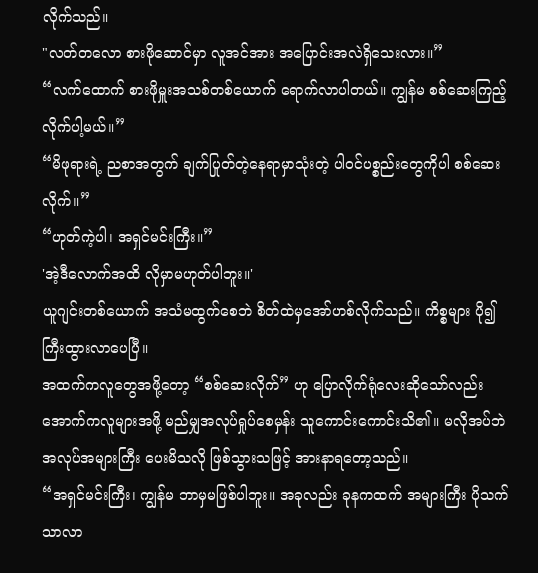လိုက်သည်။
"လတ်တလော စားဖိုဆောင်မှာ လူအင်အား အပြောင်းအလဲရှိသေးလား။”
“လက်ထောက် စားဖိုမှူးအသစ်တစ်ယောက် ရောက်လာပါတယ်။ ကျွန်မ စစ်ဆေးကြည့်လိုက်ပါ့မယ်။”
“မိဖုရားရဲ့ ညစာအတွက် ချက်ပြုတ်တဲ့နေရာမှာသုံးတဲ့ ပါဝင်ပစ္စည်းတွေကိုပါ စစ်ဆေးလိုက်။”
“ဟုတ်ကဲ့ပါ၊ အရှင်မင်းကြီး။”
'အဲ့ဒီလောက်အထိ လိုမှာမဟုတ်ပါဘူး။'
ယူဂျင်းတစ်ယောက် အသံမထွက်စေဘဲ စိတ်ထဲမှအော်ဟစ်လိုက်သည်။ ကိစ္စများ ပို၍ကြီးထွားလာပေပြီ။
အထက်ကလူတွေအဖို့တော့ “စစ်ဆေးလိုက်” ဟု ပြောလိုက်ရုံလေးဆိုသော်လည်း အောက်ကလူများအဖို့ မည်မျှအလုပ်ရှုပ်စေမှန်း သူကောင်းကောင်းသိ၏။ မလိုအပ်ဘဲ အလုပ်အများကြီး ပေးမိသလို ဖြစ်သွားသဖြင့် အားနာရတော့သည်။
“အရှင်မင်းကြီး၊ ကျွန်မ ဘာမှမဖြစ်ပါဘူး။ အခုလည်း ခုနကထက် အများကြီး ပိုသက်သာလာ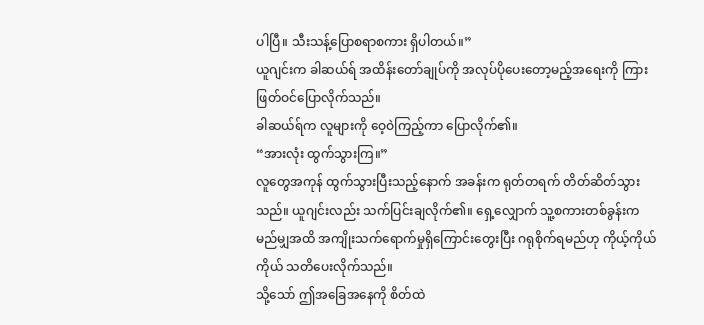ပါပြီ။ သီးသန့်ပြောစရာစကား ရှိပါတယ်။”
ယူဂျင်းက ခါဆယ်ရ် အထိန်းတော်ချုပ်ကို အလုပ်ပိုပေးတော့မည့်အရေးကို ကြားဖြတ်ဝင်ပြောလိုက်သည်။
ခါဆယ်ရ်က လူများကို ဝေ့ဝဲကြည့်ကာ ပြောလိုက်၏။
“အားလုံး ထွက်သွားကြ။”
လူတွေအကုန် ထွက်သွားပြီးသည့်နောက် အခန်းက ရုတ်တရက် တိတ်ဆိတ်သွားသည်။ ယူဂျင်းလည်း သက်ပြင်းချလိုက်၏။ ရှေ့လျှောက် သူ့စကားတစ်ခွန်းက မည်မျှအထိ အကျိုးသက်ရောက်မှုရှိကြောင်းတွေးပြီး ဂရုစိုက်ရမည်ဟု ကိုယ့်ကိုယ်ကိုယ် သတိပေးလိုက်သည်။
သို့သော် ဤအခြေအနေကို စိတ်ထဲ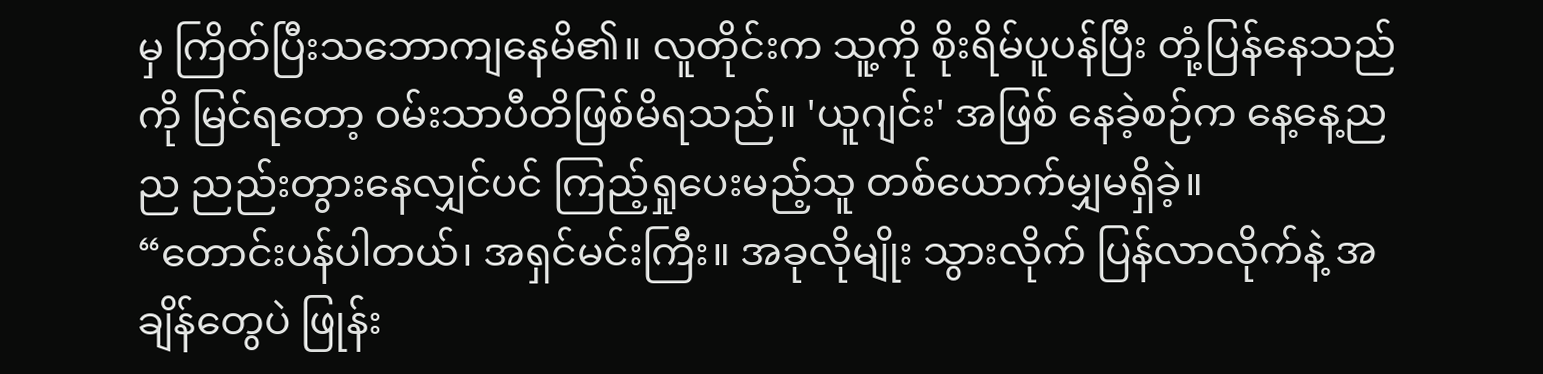မှ ကြိတ်ပြီးသဘောကျနေမိ၏။ လူတိုင်းက သူ့ကို စိုးရိမ်ပူပန်ပြီး တုံ့ပြန်နေသည်ကို မြင်ရတော့ ဝမ်းသာပီတိဖြစ်မိရသည်။ 'ယူဂျင်း' အဖြစ် နေခဲ့စဉ်က နေ့နေ့ညည ညည်းတွားနေလျှင်ပင် ကြည့်ရှုပေးမည့်သူ တစ်ယောက်မျှမရှိခဲ့။
“တောင်းပန်ပါတယ်၊ အရှင်မင်းကြီး။ အခုလိုမျိုး သွားလိုက် ပြန်လာလိုက်နဲ့ အချိန်တွေပဲ ဖြုန်း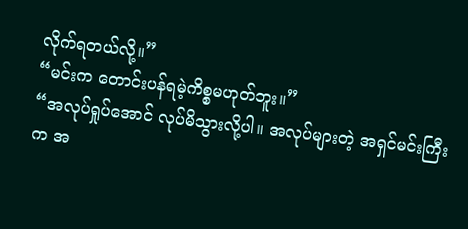လိုက်ရတယ်လို့။”
“မင်းက တောင်းပန်ရမဲ့ကိစ္စမဟုတ်ဘူး။”
“အလုပ်ရှုပ်အောင် လုပ်မိသွားလို့ပါ။ အလုပ်များတဲ့ အရှင်မင်းကြီးက အ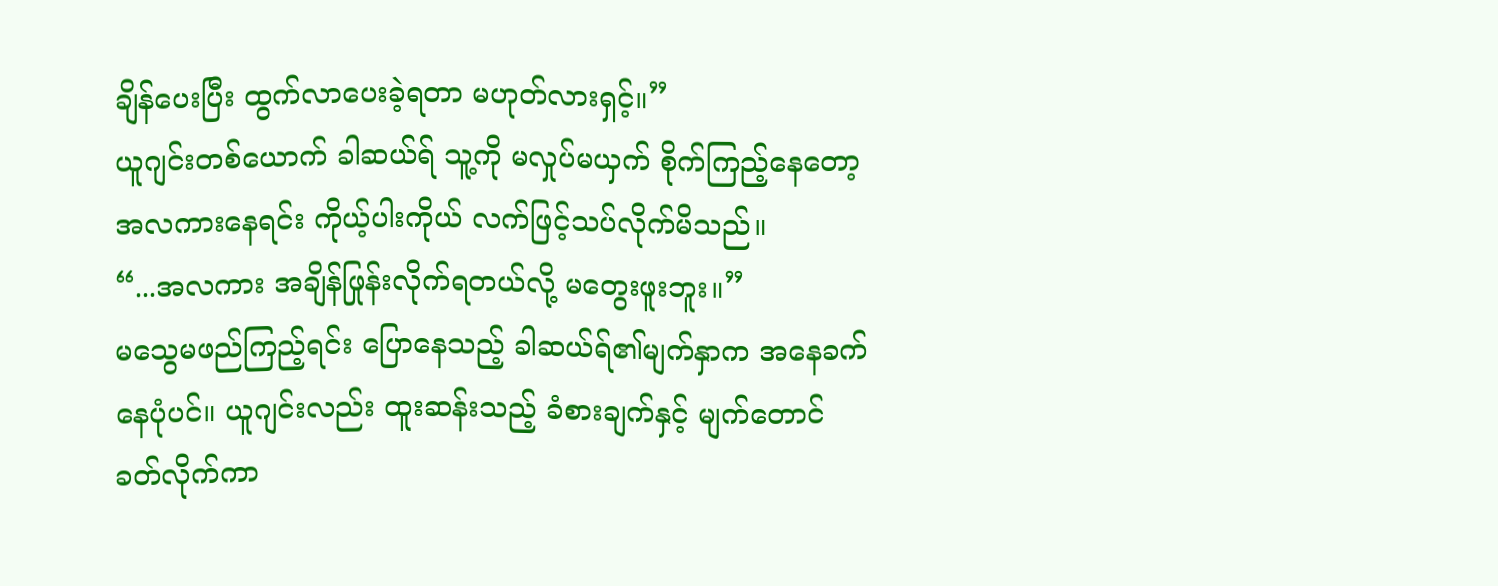ချိန်ပေးပြီး ထွက်လာပေးခဲ့ရတာ မဟုတ်လားရှင့်။”
ယူဂျင်းတစ်ယောက် ခါဆယ်ရ် သူ့ကို မလှုပ်မယှက် စိုက်ကြည့်နေတော့ အလကားနေရင်း ကိုယ့်ပါးကိုယ် လက်ဖြင့်သပ်လိုက်မိသည်။
“...အလကား အချိန်ဖြုန်းလိုက်ရတယ်လို့ မတွေးဖူးဘူး။”
မသွေမဖည်ကြည့်ရင်း ပြောနေသည့် ခါဆယ်ရ်၏မျက်နှာက အနေခက်နေပုံပင်။ ယူဂျင်းလည်း ထူးဆန်းသည့် ခံစားချက်နှင့် မျက်တောင်ခတ်လိုက်ကာ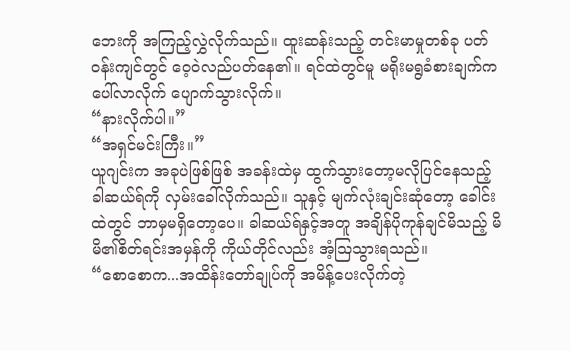ဘေးကို အကြည့်လွှဲလိုက်သည်။ ထူးဆန်းသည့် တင်းမာမှုတစ်ခု ပတ်ဝန်းကျင်တွင် ဝေ့ဝဲလည်ပတ်နေ၏။ ရင်ထဲတွင်မူ မရိုးမရွခံစားချက်က ပေါ်လာလိုက် ပျောက်သွားလိုက်။
“နားလိုက်ပါ။”
“အရှင်မင်းကြီး။”
ယူဂျင်းက အခုပဲဖြစ်ဖြစ် အခန်းထဲမှ ထွက်သွားတော့မလိုပြင်နေသည့် ခါဆယ်ရ်ကို လှမ်းခေါ်လိုက်သည်။ သူနှင့် မျက်လုံးချင်းဆုံတော့ ခေါင်းထဲတွင် ဘာမှမရှိတော့ပေ။ ခါဆယ်ရ်နှင့်အတူ အချိန်ပိုကုန်ချင်မိသည့် မိမိ၏စိတ်ရင်းအမှန်ကို ကိုယ်တိုင်လည်း အံ့ဩသွားရသည်။
“စောစောက...အထိန်းတော်ချုပ်ကို အမိန့်ပေးလိုက်တဲ့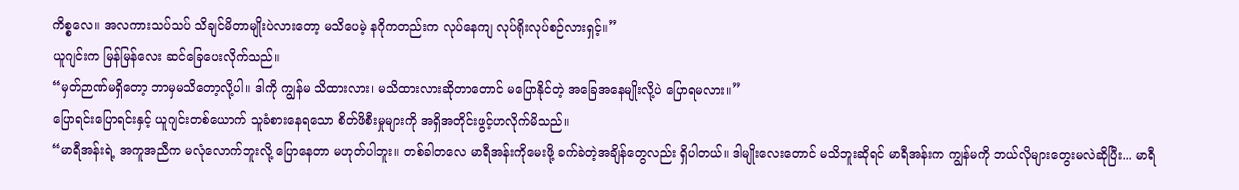ကိစ္စလေ။ အလကားသပ်သပ် သိချင်မိတာမျိုးပဲလားတော့ မသိပေမဲ့ နဂိုကတည်းက လုပ်နေကျ လုပ်ရိုးလုပ်စဉ်လားရှင့်။”
ယူဂျင်းက မြန်မြန်လေး ဆင်ခြေပေးလိုက်သည်။
“မှတ်ဉာဏ်မရှိတော့ ဘာမှမသိတော့လို့ပါ။ ဒါကို ကျွန်မ သိထားလား၊ မသိထားလားဆိုတာတောင် မပြောနိုင်တဲ့ အခြေအနေမျိုးလို့ပဲ ပြောရမလား။”
ပြောရင်းပြောရင်းနှင့် ယူဂျင်းတစ်ယောက် သူခံစားနေရသော စိတ်ဖိစီးမှုများကို အရှိအတိုင်းဖွင့်ဟလိုက်မိသည်။
“မာရီအန်းရဲ့ အကူအညီက မလုံလောက်ဘူးလို့ ပြောနေတာ မဟုတ်ပါဘူး။ တစ်ခါတလေ မာရီအန်းကိုမေးဖို့ ခက်ခဲတဲ့အချိန်တွေလည်း ရှိပါတယ်။ ဒါမျိုးလေးတောင် မသိဘူးဆိုရင် မာရီအန်းက ကျွန်မကို ဘယ်လိုများတွေးမလဲဆိုပြီး... မာရီ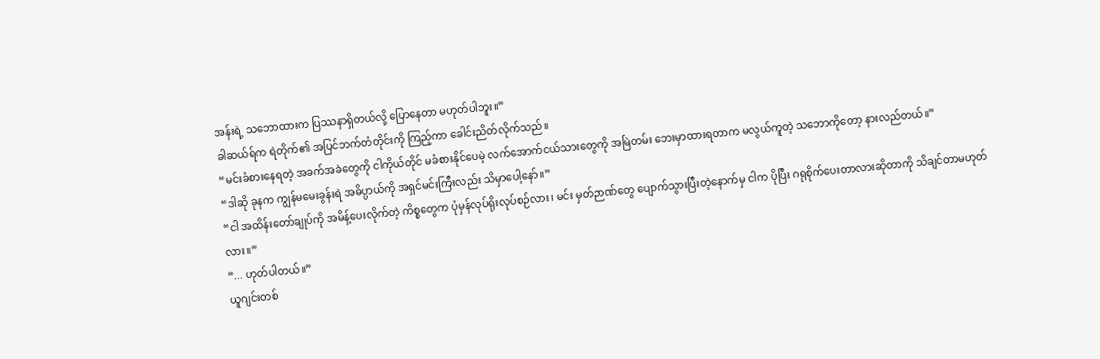အန်းရဲ့ သဘောထားက ပြဿနာရှိတယ်လို့ ပြောနေတာ မဟုတ်ပါဘူး။”
ခါဆယ်ရ်က ရဲတိုက်၏ အပြင်ဘက်တံတိုင်းကို ကြည့်ကာ ခေါင်းညိတ်လိုက်သည်။
“မင်းခံစားနေရတဲ့ အခက်အခဲတွေကို ငါကိုယ်တိုင် မခံစားနိုင်ပေမဲ့ လက်အောက်ငယ်သားတွေကို အမြဲတမ်း ဘေးမှာထားရတာက မလွယ်ကူတဲ့ သဘောကိုတော့ နားလည်တယ်။”
“ဒါဆို ခုနက ကျွန်မမေးခွန်းရဲ အဓိပ္ပာယ်ကို အရှင်မင်းကြီးလည်း သိမှာပေါ့နော်။”
“ငါ အထိန်းတော်ချုပ်ကို အမိန့်ပေးလိုက်တဲ့ ကိစ္စတွေက ပုံမှန်လုပ်ရိုးလုပ်စဉ်လား၊ မင်း မှတ်ဉာဏ်တွေ ပျောက်သွားပြီးတဲ့နောက်မှ ငါက ပိုပြီး ဂရုစိုက်ပေးတာလားဆိုတာကို သိချင်တာမဟုတ်လား။”
“... ဟုတ်ပါတယ်။”
ယူဂျင်းတစ်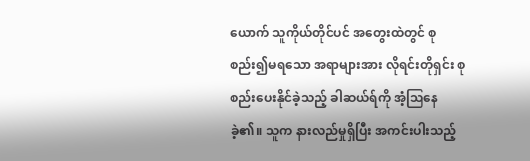ယောက် သူကိုယ်တိုင်ပင် အတွေးထဲတွင် စုစည်း၍မရသော အရာများအား လိုရင်းတိုရှင်း စုစည်းပေးနိုင်ခဲ့သည့် ခါဆယ်ရ်ကို အံ့ဩနေခဲ့၏။ သူက နားလည်မှုရှိပြီး အကင်းပါးသည့်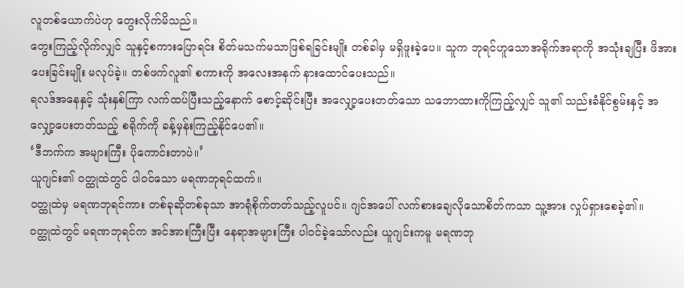လူတစ်ယောက်ပဲဟု တွေးလိုက်မိသည်။
တွေးကြည့်လိုက်လျှင် သူနှင့်စကားပြောရင်း စိတ်မသက်မသာဖြစ်ရခြင်းမျိုး တစ်ခါမှ မရှိဖူးခဲ့ပေ။ သူက ဘုရင်ဟူသောအရိုက်အရာကို အသုံးချပြီး ဖိအားပေးခြင်းမျိုး မလုပ်ခဲ့။ တစ်ဖက်လူ၏ စကားကို အလေးအနက် နားထောင်ပေးသည်။
ရလဒ်အနေနှင့် သုံးနှစ်ကြာ လက်ထပ်ပြီးသည့်နောက် စောင့်ဆိုင်းပြီး အလျှော့ပေးတတ်သော သဘောထားကိုကြည့်လျှင် သူ၏ သည်းခံနိုင်စွမ်းနှင့် အလျှော့ပေးတတ်သည့် စရိုက်ကို ခန့်မှန်းကြည့်နိုင်ပေ၏။
‘ဒီဘက်က အများကြီး ပိုကောင်းတာပဲ။’
ယူဂျင်း၏ ဝတ္ထုထဲတွင် ပါဝင်သော မရဏဘုရင်ထက်။
ဝတ္ထုထဲမှ မရဏဘုရင်ကား တစ်ခုဆိုတစ်ခုသာ အာရုံစိုက်တတ်သည့်လူပင်။ ဂျင်အပေါ် လက်စားချေလိုသောစိတ်ကသာ သူ့အား လှုပ်ရှားစေခဲ့၏။
ဝတ္ထုထဲတွင် မရဏဘုရင်က အင်အားကြီးပြီး နေရာအများကြီး ပါဝင်ခဲ့သော်လည်း ယူဂျင်းကမူ မရဏဘု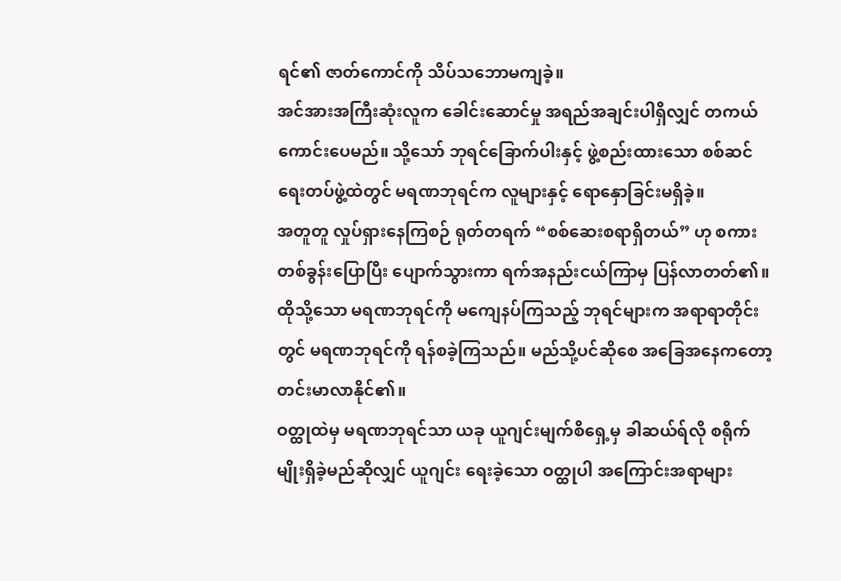ရင်၏ ဇာတ်ကောင်ကို သိပ်သဘောမကျခဲ့။
အင်အားအကြီးဆုံးလူက ခေါင်းဆောင်မှု အရည်အချင်းပါရှိလျှင် တကယ်ကောင်းပေမည်။ သို့သော် ဘုရင်ခြောက်ပါးနှင့် ဖွဲ့စည်းထားသော စစ်ဆင်ရေးတပ်ဖွဲ့ထဲတွင် မရဏဘုရင်က လူများနှင့် ရောနှောခြင်းမရှိခဲ့။
အတူတူ လှုပ်ရှားနေကြစဉ် ရုတ်တရက် “စစ်ဆေးစရာရှိတယ်” ဟု စကားတစ်ခွန်းပြောပြီး ပျောက်သွားကာ ရက်အနည်းငယ်ကြာမှ ပြန်လာတတ်၏။
ထိုသို့သော မရဏဘုရင်ကို မကျေနပ်ကြသည့် ဘုရင်များက အရာရာတိုင်းတွင် မရဏဘုရင်ကို ရန်စခဲ့ကြသည်။ မည်သို့ပင်ဆိုစေ အခြေအနေကတော့ တင်းမာလာနိုင်၏။
ဝတ္ထုထဲမှ မရဏဘုရင်သာ ယခု ယူဂျင်းမျက်စိရှေ့မှ ခါဆယ်ရ်လို စရိုက်မျိုးရှိခဲ့မည်ဆိုလျှင် ယူဂျင်း ရေးခဲ့သော ဝတ္ထုပါ အကြောင်းအရာများ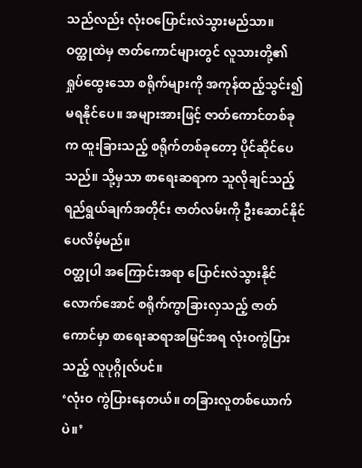သည်လည်း လုံးဝပြောင်းလဲသွားမည်သာ။
ဝတ္ထုထဲမှ ဇာတ်ကောင်များတွင် လူသားတို့၏ ရှုပ်ထွေးသော စရိုက်များကို အကုန်ထည့်သွင်း၍မရနိုင်ပေ။ အများအားဖြင့် ဇာတ်ကောင်တစ်ခုက ထူးခြားသည့် စရိုက်တစ်ခုတော့ ပိုင်ဆိုင်ပေသည်။ သို့မှသာ စာရေးဆရာက သူလိုချင်သည့် ရည်ရွယ်ချက်အတိုင်း ဇာတ်လမ်းကို ဦးဆောင်နိုင်ပေလိမ့်မည်။
ဝတ္ထုပါ အကြောင်းအရာ ပြောင်းလဲသွားနိုင်လောက်အောင် စရိုက်ကွာခြားလှသည့် ဇာတ်ကောင်မှာ စာရေးဆရာအမြင်အရ လုံးဝကွဲပြားသည့် လူပုဂ္ဂိုလ်ပင်။
‘လုံးဝ ကွဲပြားနေတယ်။ တခြားလူတစ်ယောက်ပဲ။’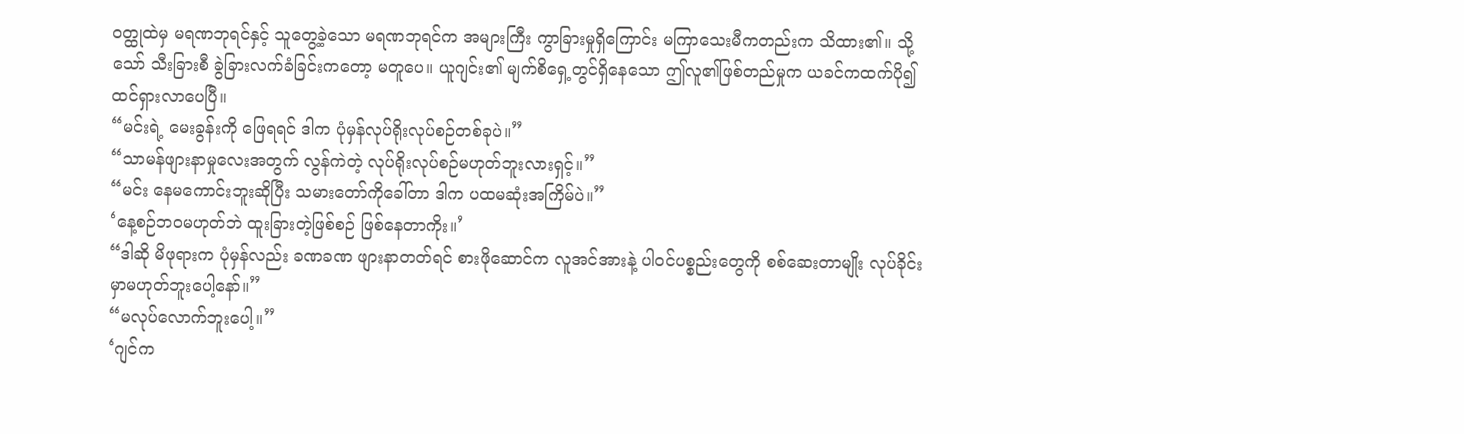ဝတ္ထုထဲမှ မရဏဘုရင်နှင့် သူတွေ့ခဲ့သော မရဏဘုရင်က အများကြီး ကွာခြားမှုရှိကြောင်း မကြာသေးမီကတည်းက သိထား၏။ သို့သော် သီးခြားစီ ခွဲခြားလက်ခံခြင်းကတော့ မတူပေ။ ယူဂျင်း၏ မျက်စိရှေ့တွင်ရှိနေသော ဤလူ၏ဖြစ်တည်မှုက ယခင်ကထက်ပို၍ ထင်ရှားလာပေပြီ။
“မင်းရဲ့ မေးခွန်းကို ဖြေရရင် ဒါက ပုံမှန်လုပ်ရိုးလုပ်စဉ်တစ်ခုပဲ။”
“သာမန်ဖျားနာမှုလေးအတွက် လွန်ကဲတဲ့ လုပ်ရိုးလုပ်စဉ်မဟုတ်ဘူးလားရှင့်။”
“မင်း နေမကောင်းဘူးဆိုပြီး သမားတော်ကိုခေါ်တာ ဒါက ပထမဆုံးအကြိမ်ပဲ။”
‘နေ့စဉ်ဘဝမဟုတ်ဘဲ ထူးခြားတဲ့ဖြစ်စဉ် ဖြစ်နေတာကိုး။’
“ဒါဆို မိဖုရားက ပုံမှန်လည်း ခဏခဏ ဖျားနာတတ်ရင် စားဖိုဆောင်က လူအင်အားနဲ့ ပါဝင်ပစ္စည်းတွေကို စစ်ဆေးတာမျိုး လုပ်ခိုင်းမှာမဟုတ်ဘူးပေါ့နော်။”
“မလုပ်လောက်ဘူးပေါ့။”
‘ဂျင်က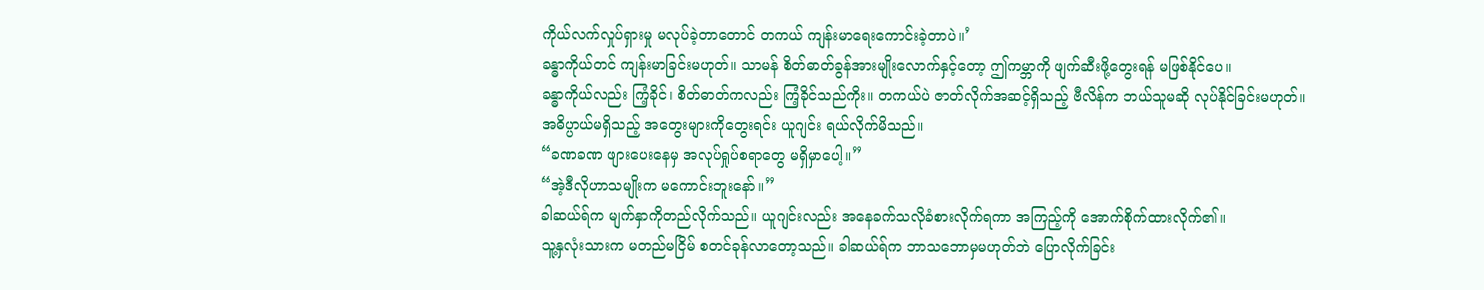ကိုယ်လက်လှုပ်ရှားမှု မလုပ်ခဲ့တာတောင် တကယ် ကျန်းမာရေးကောင်းခဲ့တာပဲ။’
ခန္ဓာကိုယ်တင် ကျန်းမာခြင်းမဟုတ်။ သာမန် စိတ်ဓာတ်ခွန်အားမျိုးလောက်နှင့်တော့ ဤကမ္ဘာကို ဖျက်ဆီးဖို့တွေးရန် မဖြစ်နိုင်ပေ။
ခန္ဓာကိုယ်လည်း ကြံ့ခိုင်၊ စိတ်ဓာတ်ကလည်း ကြံ့ခိုင်သည်ကိုး။ တကယ်ပဲ ဇာတ်လိုက်အဆင့်ရှိသည့် ဗီလိန်က ဘယ်သူမဆို လုပ်နိုင်ခြင်းမဟုတ်။ အဓိပ္ပာယ်မရှိသည့် အတွေးများကိုတွေးရင်း ယူဂျင်း ရယ်လိုက်မိသည်။
“ခဏခဏ ဖျားပေးနေမှ အလုပ်ရှုပ်စရာတွေ မရှိမှာပေါ့။”
“အဲ့ဒီလိုဟာသမျိုးက မကောင်းဘူးနော်။”
ခါဆယ်ရ်က မျက်နှာကိုတည်လိုက်သည်။ ယူဂျင်းလည်း အနေခက်သလိုခံစားလိုက်ရကာ အကြည့်ကို အောက်စိုက်ထားလိုက်၏။
သူ့နှလုံးသားက မတည်မငြိမ် စတင်ခုန်လာတော့သည်။ ခါဆယ်ရ်က ဘာသဘောမှမဟုတ်ဘဲ ပြောလိုက်ခြင်း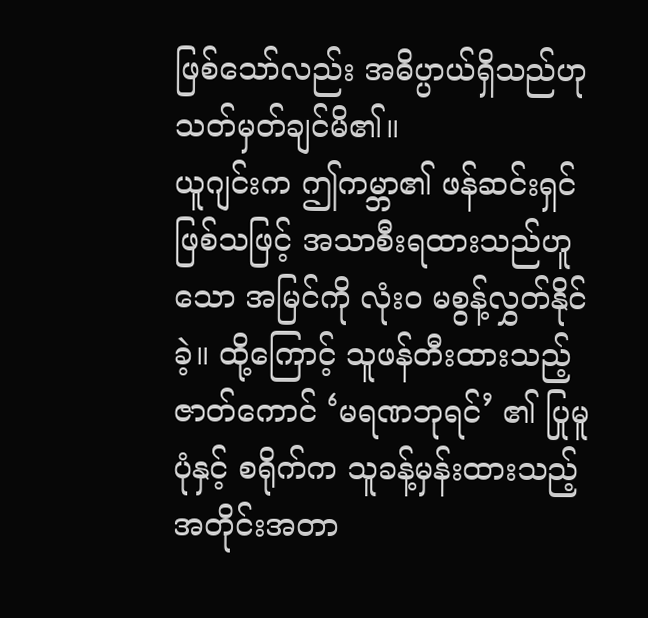ဖြစ်သော်လည်း အဓိပ္ပာယ်ရှိသည်ဟု သတ်မှတ်ချင်မိ၏။
ယူဂျင်းက ဤကမ္ဘာ၏ ဖန်ဆင်းရှင်ဖြစ်သဖြင့် အသာစီးရထားသည်ဟူသော အမြင်ကို လုံးဝ မစွန့်လွှတ်နိုင်ခဲ့။ ထို့ကြောင့် သူဖန်တီးထားသည့် ဇာတ်ကောင် ‘မရဏဘုရင်’ ၏ ပြုမူပုံနှင့် စရိုက်က သူခန့်မှန်းထားသည့် အတိုင်းအတာ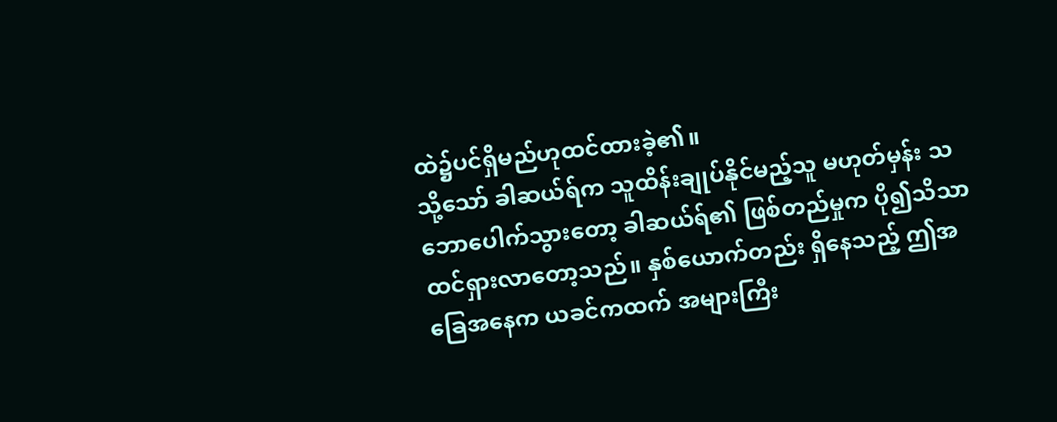ထဲ၌ပင်ရှိမည်ဟုထင်ထားခဲ့၏။
သို့သော် ခါဆယ်ရ်က သူထိန်းချုပ်နိုင်မည့်သူ မဟုတ်မှန်း သဘောပေါက်သွားတော့ ခါဆယ်ရ်၏ ဖြစ်တည်မှုက ပို၍သိသာထင်ရှားလာတော့သည်။ နှစ်ယောက်တည်း ရှိနေသည့် ဤအခြေအနေက ယခင်ကထက် အများကြီး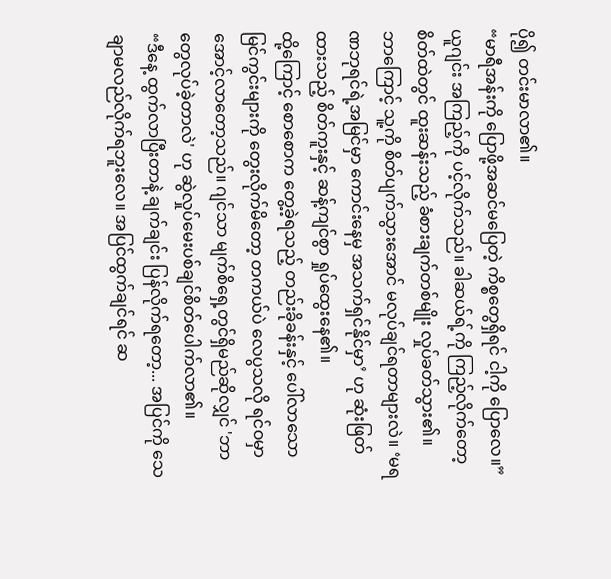ပို၍ တင်းမာလာ၏။
“မာရီအန်းကို ပြောဖို့အဆင်မပြေတဲ့ ကိစ္စတွေရှိရင် ငါ့ကို ပြောလေ။”
ယူဂျင်း အကြည့်ကို ပင့်လိုက်သည်။ ခါဆယ်ရ့်ကို ကြည့်လိုက်တော့ စိတ်ထဲတွင် ထူးဆန်းသည့် ခံစားချက်တစ်မျိုး လှုပ်ခတ်သွား၏။
ဘာကြောင့် သူ့ကို စိတ်ပျက်သွားအောင် မလုပ်ချင်ရတာများလဲ။ ‘မရဏဘုရင်ရဲ့အမြင်မှာ ကောင်းနေမှ အသက်ရှင်နိုင်မှာ’ ဟု ဆုံးဖြတ်ထားသည့် စိတ်ကူးနှင့် ဆန့်ကျင်စွာ ရှုပ်ထွေးနေ၏။
ထို့ကြောင့် စောစောက တွေ့ခဲ့ရသည့် တည်းခိုခန်းနှင့် ပေါ်လာသော မြင်ကွင်းများကို တွေးလိုက်မိတော့ တကယ်ပဲ လေပွသလို ရင်ဝမှာ အောင့်လာတော့သည်။ ဂျင်သာ မျက်စိရှေ့တွင်ရှိမည်ဆိုလျှင် 'ဘာတွေလုပ်ခဲ့တာလဲ' ဟု ဆွဲလှုပ်မေးပစ်ချင်စိတ်ပေါက်လာ၏။
“ဒီနေ့ ထွက်လာပြီးတာနဲ့ ချက်ချင်း ပြန်လိုက်ရတော့... အပြင်ကို သေချာမလည်လိုက်ရဘူးလေ။ အပြင်ထွက်ချင်ရင် ဆ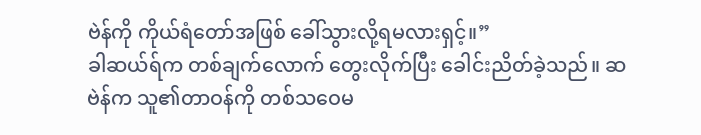ဗဲန်ကို ကိုယ်ရံတော်အဖြစ် ခေါ်သွားလို့ရမလားရှင့်။”
ခါဆယ်ရ်က တစ်ချက်လောက် တွေးလိုက်ပြီး ခေါင်းညိတ်ခဲ့သည်။ ဆဗဲန်က သူ၏တာဝန်ကို တစ်သဝေမ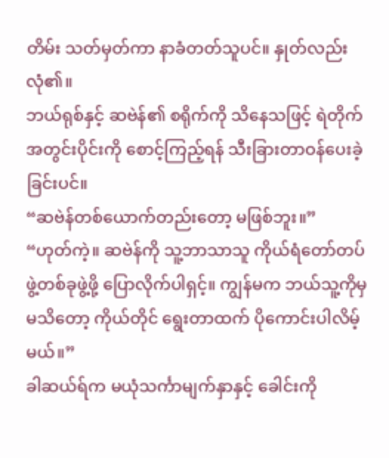တိမ်း သတ်မှတ်ကာ နာခံတတ်သူပင်။ နှုတ်လည်းလုံ၏။
ဘယ်ရုစ်နှင့် ဆဗဲန်၏ စရိုက်ကို သိနေသဖြင့် ရဲတိုက်အတွင်းပိုင်းကို စောင့်ကြည့်ရန် သီးခြားတာဝန်ပေးခဲ့ခြင်းပင်။
“ဆဗဲန်တစ်ယောက်တည်းတော့ မဖြစ်ဘူး။”
“ဟုတ်ကဲ့။ ဆဗဲန်ကို သူ့ဘာသာသူ ကိုယ်ရံတော်တပ်ဖွဲ့တစ်ခုဖွဲ့ဖို့ ပြောလိုက်ပါရှင့်။ ကျွန်မက ဘယ်သူ့ကိုမှ မသိတော့ ကိုယ်တိုင် ရွေးတာထက် ပိုကောင်းပါလိမ့်မယ်။”
ခါဆယ်ရ်က မယုံသင်္ကာမျက်နှာနှင့် ခေါင်းကို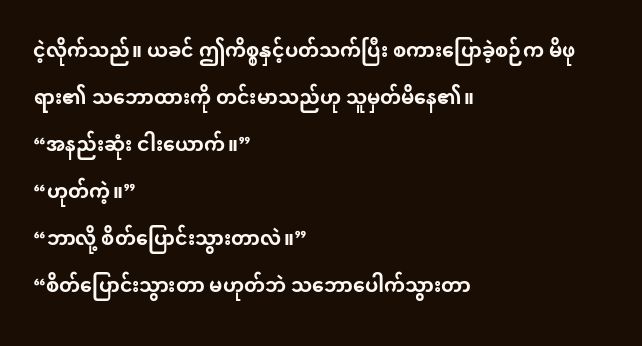ငဲ့လိုက်သည်။ ယခင် ဤကိစ္စနှင့်ပတ်သက်ပြီး စကားပြောခဲ့စဉ်က မိဖုရား၏ သဘောထားကို တင်းမာသည်ဟု သူမှတ်မိနေ၏။
“အနည်းဆုံး ငါးယောက်။”
“ဟုတ်ကဲ့။”
“ဘာလို့ စိတ်ပြောင်းသွားတာလဲ။”
“စိတ်ပြောင်းသွားတာ မဟုတ်ဘဲ သဘောပေါက်သွားတာ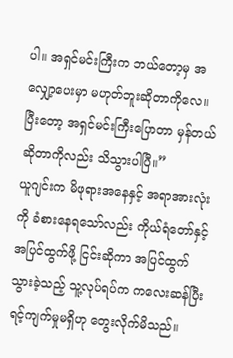ပါ။ အရှင်မင်းကြီးက ဘယ်တော့မှ အလျှော့ပေးမှာ မဟုတ်ဘူးဆိုတာကိုလေ။ ပြီးတော့ အရှင်မင်းကြီးပြောတာ မှန်တယ်ဆိုတာကိုလည်း သိသွားပါပြီ။”
ယူဂျင်းက မိဖုရားအနေနှင့် အရာအားလုံးကို ခံစားနေရသော်လည်း ကိုယ်ရံတော်နှင့် အပြင်ထွက်ဖို့ ငြင်းဆိုကာ အပြင်ထွက်သွားခဲ့သည့် သူ့လုပ်ရပ်က ကလေးဆန်ပြီး ရင့်ကျက်မှုမရှိဟု တွေးလိုက်မိသည်။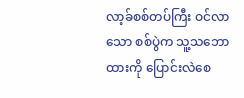လာ့ခ်စစ်တပ်ကြီး ဝင်လာသော စစ်ပွဲက သူ့သဘောထားကို ပြောင်းလဲစေ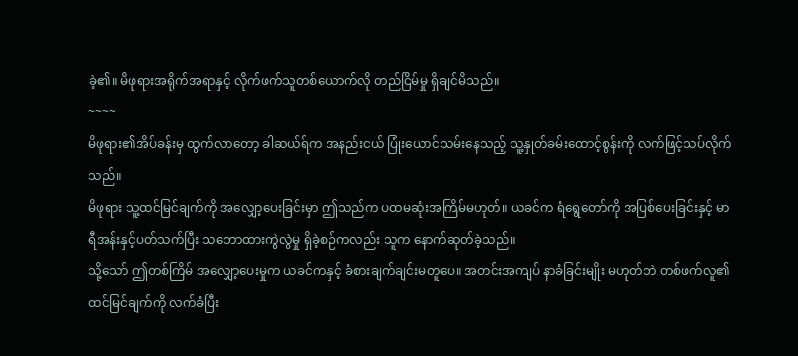ခဲ့၏။ မိဖုရားအရိုက်အရာနှင့် လိုက်ဖက်သူတစ်ယောက်လို တည်ငြိမ်မှု ရှိချင်မိသည်။
~~~~
မိဖုရား၏အိပ်ခန်းမှ ထွက်လာတော့ ခါဆယ်ရ်က အနည်းငယ် ပြုံးယောင်သမ်းနေသည့် သူ့နှုတ်ခမ်းထောင့်စွန်းကို လက်ဖြင့်သပ်လိုက်သည်။
မိဖုရား သူ့ထင်မြင်ချက်ကို အလျှော့ပေးခြင်းမှာ ဤသည်က ပထမဆုံးအကြိမ်မဟုတ်။ ယခင်က ရံရွေတော်ကို အပြစ်ပေးခြင်းနှင့် မာရီအန်းနှင့်ပတ်သက်ပြီး သဘောထားကွဲလွဲမှု ရှိခဲ့စဉ်ကလည်း သူက နောက်ဆုတ်ခဲ့သည်။
သို့သော် ဤတစ်ကြိမ် အလျှော့ပေးမှုက ယခင်ကနှင့် ခံစားချက်ချင်းမတူပေ။ အတင်းအကျပ် နာခံခြင်းမျိုး မဟုတ်ဘဲ တစ်ဖက်လူ၏ ထင်မြင်ချက်ကို လက်ခံပြီး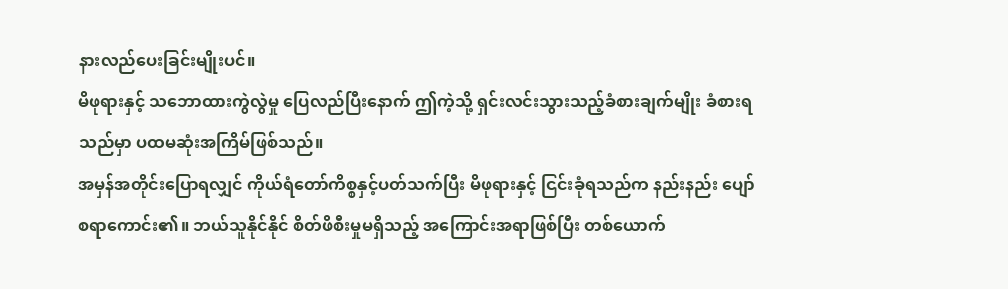နားလည်ပေးခြင်းမျိုးပင်။
မိဖုရားနှင့် သဘောထားကွဲလွဲမှု ပြေလည်ပြီးနောက် ဤကဲ့သို့ ရှင်းလင်းသွားသည့်ခံစားချက်မျိုး ခံစားရသည်မှာ ပထမဆုံးအကြိမ်ဖြစ်သည်။
အမှန်အတိုင်းပြောရလျှင် ကိုယ်ရံတော်ကိစ္စနှင့်ပတ်သက်ပြီး မိဖုရားနှင့် ငြင်းခုံရသည်က နည်းနည်း ပျော်စရာကောင်း၏။ ဘယ်သူနိုင်နိုင် စိတ်ဖိစီးမှုမရှိသည့် အကြောင်းအရာဖြစ်ပြီး တစ်ယောက်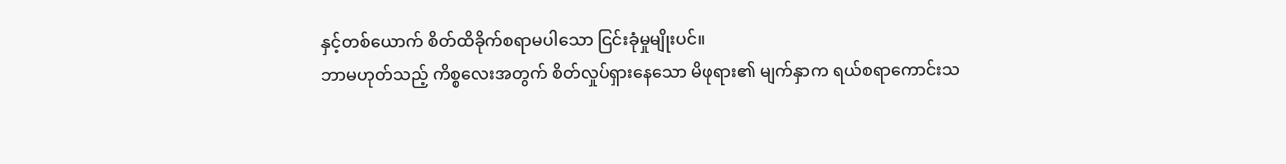နှင့်တစ်ယောက် စိတ်ထိခိုက်စရာမပါသော ငြင်းခုံမှုမျိုးပင်။
ဘာမဟုတ်သည့် ကိစ္စလေးအတွက် စိတ်လှုပ်ရှားနေသော မိဖုရား၏ မျက်နှာက ရယ်စရာကောင်းသ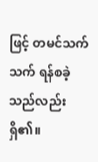ဖြင့် တမင်သက်သက် ရန်စခဲ့သည်လည်းရှိ၏။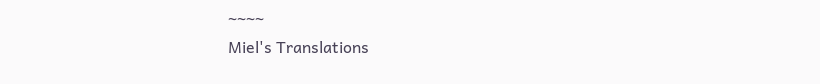~~~~
Miel's Translations